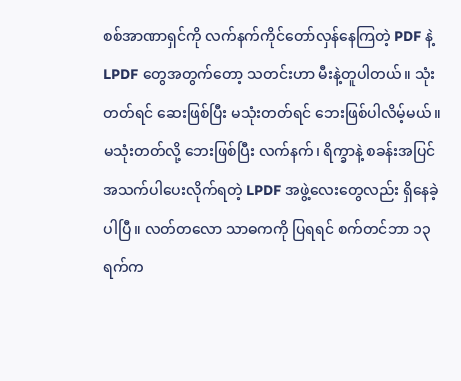စစ်အာဏာရှင်ကို လက်နက်ကိုင်တော်လှန်နေကြတဲ့ PDF နဲ့ LPDF တွေအတွက်တော့ သတင်းဟာ မီးနဲ့တူပါတယ်။ သုံးတတ်ရင် ဆေးဖြစ်ပြီး မသုံးတတ်ရင် ဘေးဖြစ်ပါလိမ့်မယ်။
မသုံးတတ်လို့ ဘေးဖြစ်ပြီး လက်နက်၊ ရိက္ခာနဲ့ စခန်းအပြင် အသက်ပါပေးလိုက်ရတဲ့ LPDF အဖွဲ့လေးတွေလည်း ရှိနေခဲ့ပါပြီ။ လတ်တလော သာဓကကို ပြရရင် စက်တင်ဘာ ၁၃ ရက်က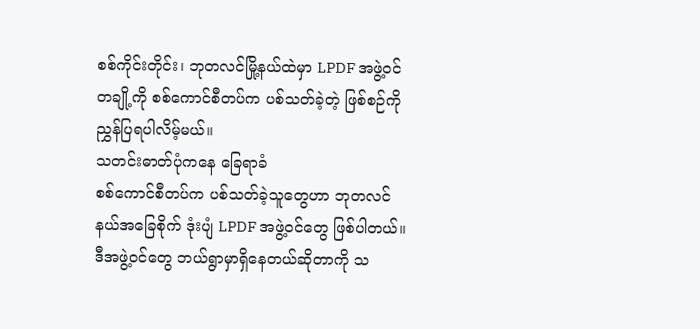စစ်ကိုင်းတိုင်း၊ ဘုတလင်မြို့နယ်ထဲမှာ LPDF အဖွဲ့ဝင်တချို့ကို စစ်ကောင်စီတပ်က ပစ်သတ်ခဲ့တဲ့ ဖြစ်စဉ်ကို ညွှန်ပြရပါလိမ့်မယ်။
သတင်းဓာတ်ပုံကနေ ခြေရာခံ
စစ်ကောင်စီတပ်က ပစ်သတ်ခဲ့သူတွေဟာ ဘုတလင်နယ်အခြေစိုက် ဒုံးပျံ LPDF အဖွဲ့ဝင်တွေ ဖြစ်ပါတယ်။ ဒီအဖွဲ့ဝင်တွေ ဘယ်ရွာမှာရှိနေတယ်ဆိုတာကို သ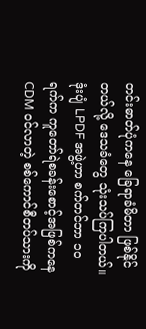တင်းဓာတ်ပုံကနေ ခြေရာခံမိတာ ဖြစ်နိုင်တယ်လို့ ဒေသခံတွေ သုံးသပ်ကြပါတယ်။ ဒုံးပျံ LPDF အဖွဲ့ဟာ စက်တင်ဘာ ၁၀ ရက်က ကူတော်ရဲစခန်းစောင့်အဖြစ်ကနေ CDM ဝင်လာတဲ့ စစ်ကောင်စီတပ်သားကို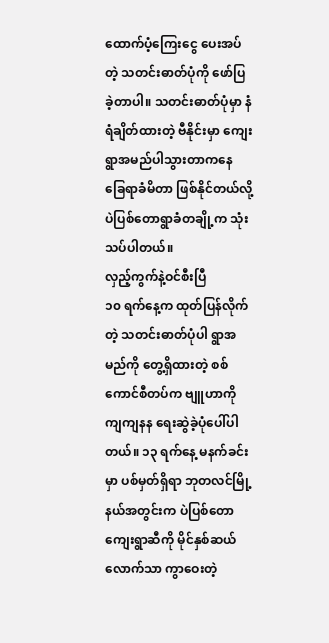ထောက်ပံ့ကြေးငွေ ပေးအပ်တဲ့ သတင်းဓာတ်ပုံကို ဖော်ပြခဲ့တာပါ။ သတင်းဓာတ်ပုံမှာ နံရံချိတ်ထားတဲ့ ဗီနိုင်းမှာ ကျေးရွာအမည်ပါသွားတာကနေ ခြေရာခံမိတာ ဖြစ်နိုင်တယ်လို့ ပဲပြစ်တောရွာခံတချို့က သုံးသပ်ပါတယ်။
လှည့်ကွက်နဲ့ဝင်စီးပြီ
၁၀ ရက်နေ့က ထုတ်ပြန်လိုက်တဲ့ သတင်းဓာတ်ပုံပါ ရွာအမည်ကို တွေ့ရှိထားတဲ့ စစ်ကောင်စီတပ်က ဗျူဟာကို ကျကျနန ရေးဆွဲခဲ့ပုံပေါ်ပါတယ်။ ၁၃ ရက်နေ့ မနက်ခင်းမှာ ပစ်မှတ်ရှိရာ ဘုတလင်မြို့နယ်အတွင်းက ပဲပြစ်တောကျေးရွာဆီကို မိုင်နှစ်ဆယ်လောက်သာ ကွာဝေးတဲ့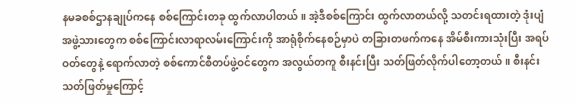နမခစစ်ဌာနချုပ်ကနေ စစ်ကြောင်းတခု ထွက်လာပါတယ်။ အဲ့ဒီစစ်ကြောင်း ထွက်လာတယ်လို့ သတင်းရထားတဲ့ ဒုံးပျံအဖွဲ့သားတွေက စစ်ကြောင်းလာရာလမ်းကြောင်းကို အာရုံစိုက်နေစဉ်မှာပဲ တခြားတဖက်ကနေ အိမ်စီးကားသုံးပြီး အရပ်ဝတ်တွေနဲ့ ရောက်လာတဲ့ စစ်ကောင်စီတပ်ဖွဲ့ဝင်တွေက အလွယ်တကူ စီးနင်းပြီး သတ်ဖြတ်လိုက်ပါတော့တယ်။ စီးနင်းသတ်ဖြတ်မှုကြောင့်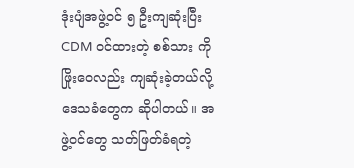ဒုံးပျံအဖွဲ့ဝင် ၅ ဦးကျဆုံးပြီး CDM ဝင်ထားတဲ့ စစ်သား ကိုဖြိုးဝေလည်း ကျဆုံးခဲ့တယ်လို့ ဒေသခံတွေက ဆိုပါတယ်။ အဖွဲ့ဝင်တွေ သတ်ဖြတ်ခံရတဲ့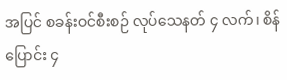အပြင် စခန်းဝင်စီးစဉ် လုပ်သေနတ် ၄ လက်၊ စိန်ပြောင်း ၄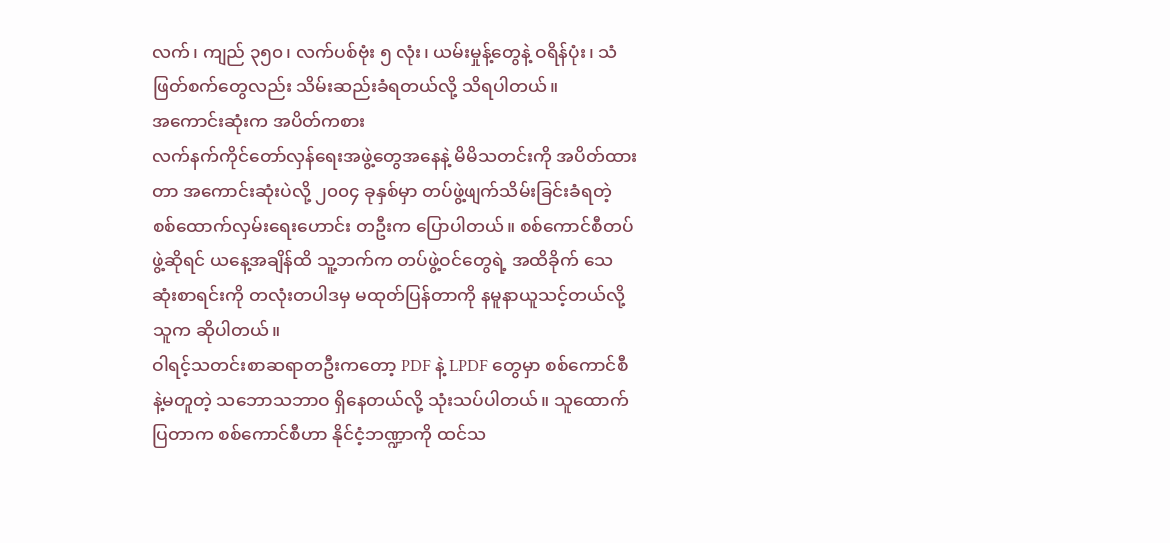လက်၊ ကျည် ၃၅၀၊ လက်ပစ်ဗုံး ၅ လုံး၊ ယမ်းမှုန့်တွေနဲ့ ဝရိန်ပုံး၊ သံဖြတ်စက်တွေလည်း သိမ်းဆည်းခံရတယ်လို့ သိရပါတယ်။
အကောင်းဆုံးက အပိတ်ကစား
လက်နက်ကိုင်တော်လှန်ရေးအဖွဲ့တွေအနေနဲ့ မိမိသတင်းကို အပိတ်ထားတာ အကောင်းဆုံးပဲလို့ ၂၀၀၄ ခုနှစ်မှာ တပ်ဖွဲ့ဖျက်သိမ်းခြင်းခံရတဲ့ စစ်ထောက်လှမ်းရေးဟောင်း တဦးက ပြောပါတယ်။ စစ်ကောင်စီတပ်ဖွဲ့ဆိုရင် ယနေ့အချိန်ထိ သူ့ဘက်က တပ်ဖွဲ့ဝင်တွေရဲ့ အထိခိုက် သေဆုံးစာရင်းကို တလုံးတပါဒမှ မထုတ်ပြန်တာကို နမူနာယူသင့်တယ်လို့ သူက ဆိုပါတယ်။
ဝါရင့်သတင်းစာဆရာတဦးကတော့ PDF နဲ့ LPDF တွေမှာ စစ်ကောင်စီနဲ့မတူတဲ့ သဘောသဘာဝ ရှိနေတယ်လို့ သုံးသပ်ပါတယ်။ သူထောက်ပြတာက စစ်ကောင်စီဟာ နိုင်ငံ့ဘဏ္ဍာကို ထင်သ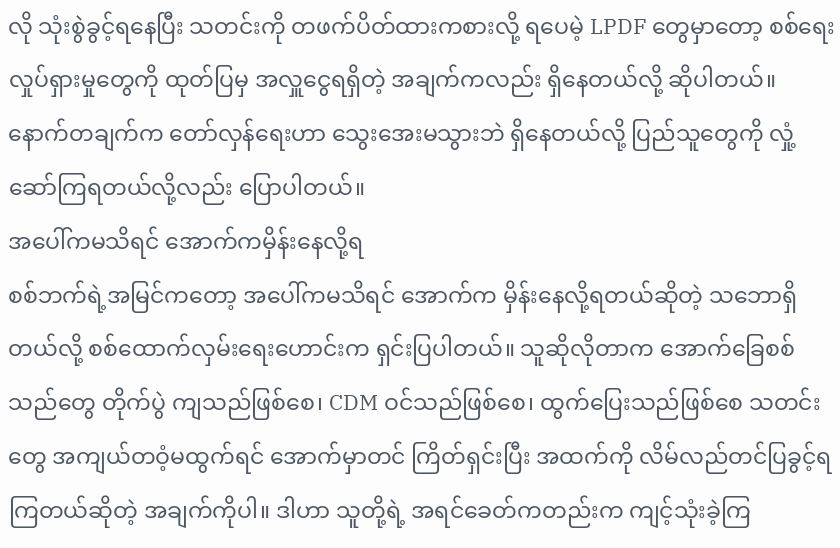လို သုံးစွဲခွင့်ရနေပြီး သတင်းကို တဖက်ပိတ်ထားကစားလို့ ရပေမဲ့ LPDF တွေမှာတော့ စစ်ရေးလှုပ်ရှားမှုတွေကို ထုတ်ပြမှ အလှူငွေရရှိတဲ့ အချက်ကလည်း ရှိနေတယ်လို့ ဆိုပါတယ်။ နောက်တချက်က တော်လှန်ရေးဟာ သွေးအေးမသွားဘဲ ရှိနေတယ်လို့ ပြည်သူတွေကို လှုံ့ဆော်ကြရတယ်လို့လည်း ပြောပါတယ်။
အပေါ်ကမသိရင် အောက်ကမှိန်းနေလို့ရ
စစ်ဘက်ရဲ့အမြင်ကတော့ အပေါ်ကမသိရင် အောက်က မှိန်းနေလို့ရတယ်ဆိုတဲ့ သဘောရှိတယ်လို့ စစ်ထောက်လှမ်းရေးဟောင်းက ရှင်းပြပါတယ်။ သူဆိုလိုတာက အောက်ခြေစစ်သည်တွေ တိုက်ပွဲ ကျသည်ဖြစ်စေ၊ CDM ဝင်သည်ဖြစ်စေ၊ ထွက်ပြေးသည်ဖြစ်စေ သတင်းတွေ အကျယ်တဝံ့မထွက်ရင် အောက်မှာတင် ကြိတ်ရှင်းပြီး အထက်ကို လိမ်လည်တင်ပြခွင့်ရကြတယ်ဆိုတဲ့ အချက်ကိုပါ။ ဒါဟာ သူတို့ရဲ့ အရင်ခေတ်ကတည်းက ကျင့်သုံးခဲ့ကြ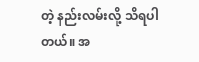တဲ့ နည်းလမ်းလို့ သိရပါတယ်။ အ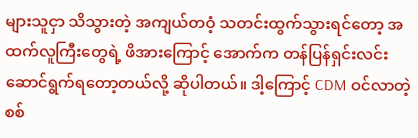များသူငှာ သိသွားတဲ့ အကျယ်တဝံ့ သတင်းထွက်သွားရင်တော့ အထက်လူကြီးတွေရဲ့ ဖိအားကြောင့် အောက်က တန်ပြန်ရှင်းလင်း ဆောင်ရွက်ရတော့တယ်လို့ ဆိုပါတယ်။ ဒါ့ကြောင့် CDM ဝင်လာတဲ့ စစ်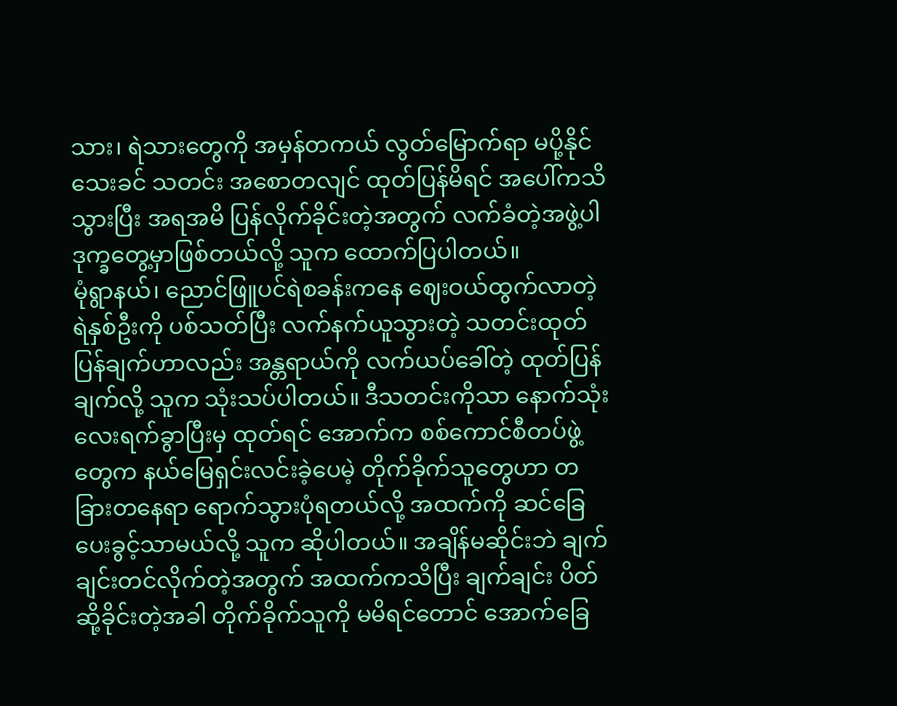သား၊ ရဲသားတွေကို အမှန်တကယ် လွတ်မြောက်ရာ မပို့နိုင်သေးခင် သတင်း အစောတလျင် ထုတ်ပြန်မိရင် အပေါ်ကသိသွားပြီး အရအမိ ပြန်လိုက်ခိုင်းတဲ့အတွက် လက်ခံတဲ့အဖွဲ့ပါ ဒုက္ခတွေ့မှာဖြစ်တယ်လို့ သူက ထောက်ပြပါတယ်။
မုံရွာနယ်၊ ညောင်ဖြူပင်ရဲစခန်းကနေ ဈေးဝယ်ထွက်လာတဲ့ ရဲနှစ်ဦးကို ပစ်သတ်ပြီး လက်နက်ယူသွားတဲ့ သတင်းထုတ်ပြန်ချက်ဟာလည်း အန္တရာယ်ကို လက်ယပ်ခေါ်တဲ့ ထုတ်ပြန်ချက်လို့ သူက သုံးသပ်ပါတယ်။ ဒီသတင်းကိုသာ နောက်သုံးလေးရက်ခွာပြီးမှ ထုတ်ရင် အောက်က စစ်ကောင်စီတပ်ဖွဲ့တွေက နယ်မြေရှင်းလင်းခဲ့ပေမဲ့ တိုက်ခိုက်သူတွေဟာ တခြားတနေရာ ရောက်သွားပုံရတယ်လို့ အထက်ကို ဆင်ခြေပေးခွင့်သာမယ်လို့ သူက ဆိုပါတယ်။ အချိန်မဆိုင်းဘဲ ချက်ချင်းတင်လိုက်တဲ့အတွက် အထက်ကသိပြီး ချက်ချင်း ပိတ်ဆို့ခိုင်းတဲ့အခါ တိုက်ခိုက်သူကို မမိရင်တောင် အောက်ခြေ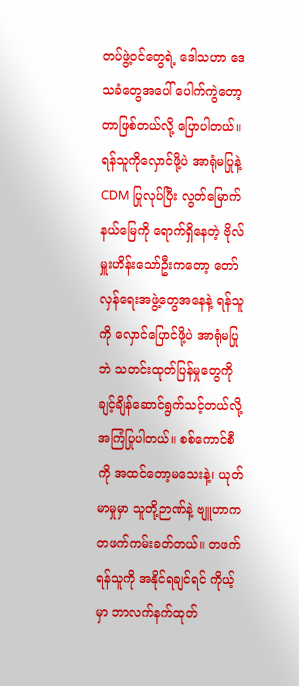တပ်ဖွဲ့ဝင်တွေရဲ့ ဒေါသဟာ ဒေသခံတွေအပေါ် ပေါက်ကွဲတော့တာဖြစ်တယ်လို့ ပြောပါတယ်။
ရန်သူကိုလှောင်ဖို့ပဲ အာရုံမပြုနဲ့
CDM ပြုလုပ်ပြီး လွတ်မြောက်နယ်မြေကို ရောက်ရှိနေတဲ့ ဗိုလ်မှူးဟိန်းသော်ဦးကတော့ တော်လှန်ရေးအဖွဲ့တွေအနေနဲ့ ရန်သူကို လှောင်ပြောင်ဖို့ပဲ အာရုံမပြုဘဲ သတင်းထုတ်ပြန်မှုတွေကို ချင့်ချိန်ဆောင်ရွက်သင့်တယ်လို့ အကြံပြုပါတယ်။ စစ်ကောင်စီကို အထင်တော့မသေးနဲ့၊ ယုတ်မာမှုမှာ သူတို့ဉာဏ်နဲ့ ဗျူဟာက တဖက်ကမ်းခတ်တယ်။ တဖက်ရန်သူကို အနိုင်ရချင်ရင် ကိုယ့်မှာ ဘာလက်နက်ထုတ်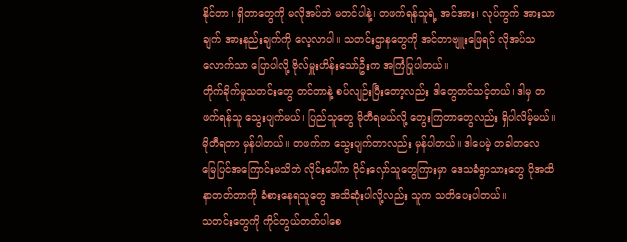နိုင်တာ၊ ရှိတာတွေကို မလိုအပ်ဘဲ မတင်ပါနဲ့၊ တဖက်ရန်သူရဲ့ အင်အား၊ လုပ်ကွက် အားသာချက် အားနည်းချက်ကို လေ့လာပါ။ သတင်းဌာနတွေကို အင်တာဗျူးဖြေရင် လိုအပ်သလောက်သာ ပြောပါလို့ ဗိုလ်မှူးဟိန်းသော်ဦးက အကြံပြုပါတယ်။
တိုက်ခိုက်မှုသတင်းတွေ တင်တာနဲ့ စပ်လျဉ်းပြီးတော့လည်း ဒါတွေတင်သင့်တယ်၊ ဒါမှ တဖက်ရန်သူ သွေးပျက်မယ်၊ ပြည်သူတွေ မိုတီရမယ်လို့ တွေးကြတာတွေလည်း ရှိပါလိမ့်မယ်။ မိုတီရတာ မှန်ပါတယ်။ တဖက်က သွေးပျက်တာလည်း မှန်ပါတယ်။ ဒါပေမဲ့ တခါတလေ မြေပြင်အကြောင်းမသိဘဲ လိုင်းပေါ်က ဝိုင်းလှော်သူတွေကြားမှာ ဒေသခံရွာသားတွေ ပိုအထိနာတတ်တာကို ခံစားနေရသူတွေ အသိဆုံးပါလို့လည်း သူက သတိပေးပါတယ်။
သတင်းတွေကို ကိုင်တွယ်တတ်ပါစေ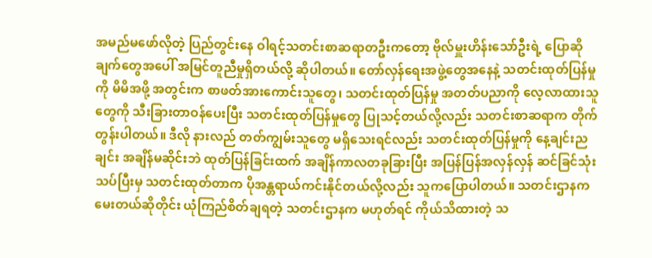အမည်မဖော်လိုတဲ့ ပြည်တွင်းနေ ဝါရင့်သတင်းစာဆရာတဦးကတော့ ဗိုလ်မှူးဟိန်းသော်ဦးရဲ့ ပြောဆိုချက်တွေအပေါ် အမြင်တူညီမှုရှိတယ်လို့ ဆိုပါတယ်။ တော်လှန်ရေးအဖွဲ့တွေအနေနဲ့ သတင်းထုတ်ပြန်မှုကို မိမိအဖို့ အတွင်းက စာဖတ်အားကောင်းသူတွေ၊ သတင်းထုတ်ပြန်မှု အတတ်ပညာကို လေ့လာထားသူတွေကို သီးခြားတာဝန်ပေးပြီး သတင်းထုတ်ပြန်မှုတွေ ပြုသင့်တယ်လို့လည်း သတင်းစာဆရာက တိုက်တွန်းပါတယ်။ ဒီလို နားလည် တတ်ကျွမ်းသူတွေ မရှိသေးရင်လည်း သတင်းထုတ်ပြန်မှုကို နေ့ချင်းညချင်း အချိန်မဆိုင်းဘဲ ထုတ်ပြန်ခြင်းထက် အချိန်ကာလတခုခြားပြီး အပြန်ပြန်အလှန်လှန် ဆင်ခြင်သုံးသပ်ပြီးမှ သတင်းထုတ်တာက ပိုအန္တရာယ်ကင်းနိုင်တယ်လို့လည်း သူကပြောပါတယ်။ သတင်းဌာနက မေးတယ်ဆိုတိုင်း ယုံကြည်စိတ်ချရတဲ့ သတင်းဌာနက မဟုတ်ရင် ကိုယ်သိထားတဲ့ သ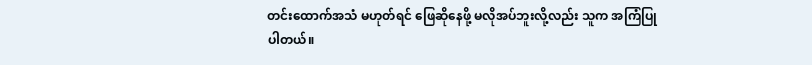တင်းထောက်အသံ မဟုတ်ရင် ဖြေဆိုနေဖို့ မလိုအပ်ဘူးလို့လည်း သူက အကြံပြုပါတယ်။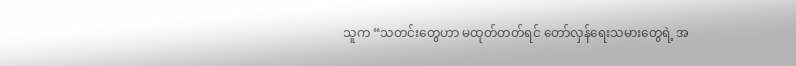သူက “သတင်းတွေဟာ မထုတ်တတ်ရင် တော်လှန်ရေးသမားတွေရဲ့ အ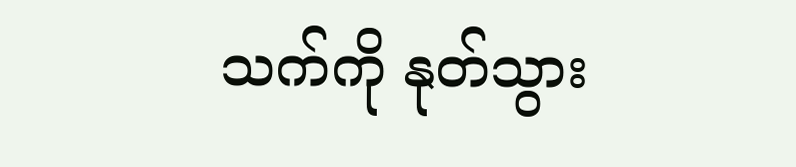သက်ကို နုတ်သွား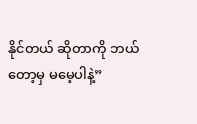နိုင်တယ် ဆိုတာကို ဘယ်တော့မှ မမေ့ပါနဲ့”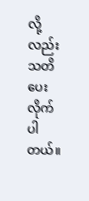လို့လည်း သတိပေးလိုက်ပါတယ်။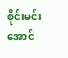စိုင်းမင်းအောင်